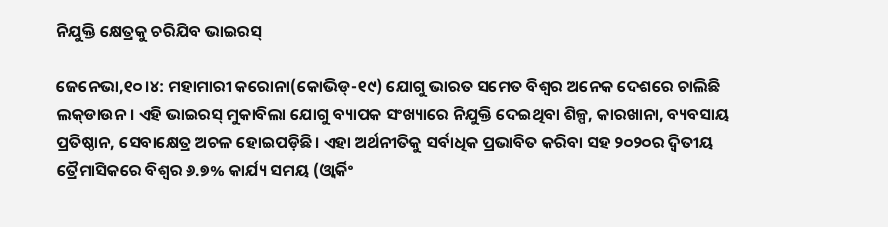ନିଯୁକ୍ତି କ୍ଷେତ୍ରକୁ ଚରିଯିବ ଭାଇରସ୍‌

ଜେନେଭା,୧୦।୪: ମହାମାରୀ କରୋନା(କୋଭିଡ୍‌-୧୯) ଯୋଗୁ ଭାରତ ସମେତ ବିଶ୍ୱର ଅନେକ ଦେଶରେ ଚାଲିଛି ଲକ୍‌ଡାଉନ। ଏହି ଭାଇରସ୍‌ ମୁକାବିଲା ଯୋଗୁ ବ୍ୟାପକ ସଂଖ୍ୟାରେ ନିଯୁକ୍ତି ଦେଇଥିବା ଶିଳ୍ପ, କାରଖାନା, ବ୍ୟବସାୟ ପ୍ରତିଷ୍ଠାନ, ସେବାକ୍ଷେତ୍ର ଅଚଳ ହୋଇପଡ଼ିଛି। ଏହା ଅର୍ଥନୀତିକୁ ସର୍ବାଧିକ ପ୍ରଭାବିତ କରିବା ସହ ୨୦୨୦ର ଦ୍ୱିତୀୟ ତ୍ରୈମାସିକରେ ବିଶ୍ୱର ୬.୭% କାର୍ଯ୍ୟ ସମୟ (ଓ୍ବାର୍କିଂ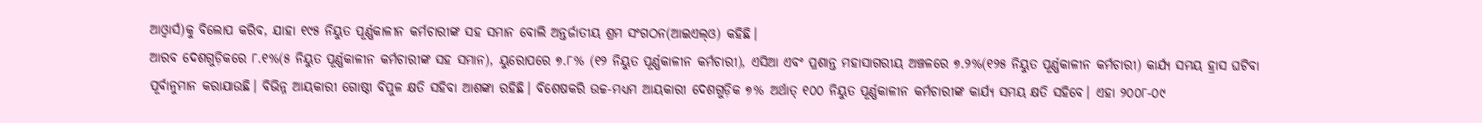ଆଓ୍ବାର୍ସ)କୁ ବିଲୋପ କରିବ, ଯାହା ୧୯୫ ନିୟୁତ ପୂର୍ଣ୍ଣକାଳୀନ କର୍ମଚାରୀଙ୍କ ସହ ସମାନ ବୋଲି ଅନ୍ତର୍ଜାତୀୟ ଶ୍ରମ ସଂଗଠନ(ଆଇଏଲ୍‌ଓ) କହିଛି।
ଆରବ ଦେଶଗୁଡ଼ିକରେ ୮.୧%(୫ ନିୟୁତ ପୂର୍ଣ୍ଣକାଳୀନ କର୍ମଚାରୀଙ୍କ ସହ ସମାନ), ୟୁରୋପରେ ୭.୮% (୧୨ ନିୟୁତ ପୂର୍ଣ୍ଣକାଳୀନ କର୍ମଚାରୀ), ଏସିଆ ଏବଂ ପ୍ରଶାନ୍ତ ମହାସାଗରୀୟ ଅଞ୍ଚଳରେ ୭.୨%(୧୨୫ ନିୟୁତ ପୂର୍ଣ୍ଣକାଳୀନ କର୍ମଚାରୀ) କାର୍ଯ୍ୟ ସମୟ ହ୍ରାସ ଘଟିବା ପୂର୍ବାନୁମାନ କରାଯାଉଛି। ବିଭିନ୍ନ ଆୟକାରୀ ଗୋଷ୍ଠୀ ବିପୁଳ କ୍ଷତି ସହିବା ଆଶଙ୍କା ରହିଛି। ବିଶେଷକରି ଉଚ୍ଚ-ମଧ୍ୟମ ଆୟକାରୀ ଦେଶଗୁଡ଼ିକ ୭% ଅର୍ଥାତ୍‌ ୧୦୦ ନିୟୁତ ପୂର୍ଣ୍ଣକାଳୀନ କର୍ମଚାରୀଙ୍କ କାର୍ଯ୍ୟ ସମୟ କ୍ଷତି ସହିବେ। ଏହା ୨୦୦୮-୦୯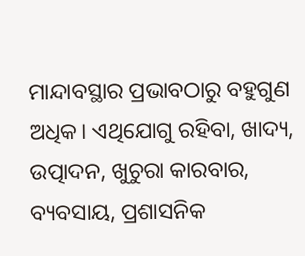ମାନ୍ଦାବସ୍ଥାର ପ୍ରଭାବଠାରୁ ବହୁଗୁଣ ଅଧିକ। ଏଥିଯୋଗୁ ରହିବା, ଖାଦ୍ୟ, ଉତ୍ପାଦନ, ଖୁଚୁରା କାରବାର, ବ୍ୟବସାୟ, ପ୍ରଶାସନିକ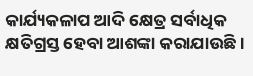କାର୍ଯ୍ୟକଳାପ ଆଦି କ୍ଷେତ୍ର ସର୍ବାଧିକ କ୍ଷତିଗ୍ରସ୍ତ ହେବା ଆଶଙ୍କା କରାଯାଉଛି।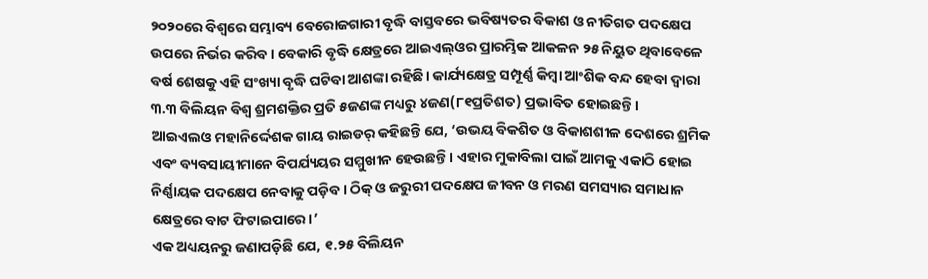୨୦୨୦ରେ ବିଶ୍ୱରେ ସମ୍ଭାବ୍ୟ ବେରୋଜଗାରୀ ବୃଦ୍ଧି ବାସ୍ତବରେ ଭବିଷ୍ୟତର ବିକାଶ ଓ ନୀତିଗତ ପଦକ୍ଷେପ ଉପରେ ନିର୍ଭର କରିବ। ବେକାରି ବୃଦ୍ଧି କ୍ଷେତ୍ରରେ ଆଇଏଲ୍‌ଓର ପ୍ରାରମ୍ଭିକ ଆକଳନ ୨୫ ନିୟୁତ ଥିବାବେଳେ ବର୍ଷ ଶେଷକୁ ଏହି ସଂଖ୍ୟା ବୃଦ୍ଧି ଘଟିବା ଆଶଙ୍କା ରହିଛି। କାର୍ଯ୍ୟକ୍ଷେତ୍ର ସମ୍ପୂର୍ଣ୍ଣ କିମ୍ବା ଆଂଶିକ ବନ୍ଦ ହେବା ଦ୍ୱାରା ୩.୩ ବିଲିୟନ ବିଶ୍ୱ ଶ୍ରମଶକ୍ତିର ପ୍ରତି ୫ଜଣଙ୍କ ମଧ୍ୟରୁ ୪ଜଣ(୮୧ପ୍ରତିଶତ) ପ୍ରଭାବିତ ହୋଇଛନ୍ତି।
ଆଇଏଲଓ ମହାନିର୍ଦ୍ଦେଶକ ଗାୟ ରାଇଡର୍‌ କହିଛନ୍ତି ଯେ, ‘ଉଭୟ ବିକଶିତ ଓ ବିକାଶଶୀଳ ଦେଶରେ ଶ୍ରମିକ ଏବଂ ବ୍ୟବସାୟୀମାନେ ବିପର୍ଯ୍ୟୟର ସମ୍ମୁଖୀନ ହେଉଛନ୍ତି। ଏହାର ମୁକାବିଲା ପାଇଁ ଆମକୁ ଏକାଠି ହୋଇ ନିର୍ଣ୍ଣାୟକ ପଦକ୍ଷେପ ନେବାକୁ ପଡ଼ିବ। ଠିକ୍‌ ଓ ଜରୁରୀ ପଦକ୍ଷେପ ଜୀବନ ଓ ମରଣ ସମସ୍ୟାର ସମାଧାନ କ୍ଷେତ୍ରରେ ବାଟ ଫିଟାଇପାରେ।’
ଏକ ଅଧ୍ୟୟନରୁ ଜଣାପଡ଼ିଛି ଯେ, ୧.୨୫ ବିଲିୟନ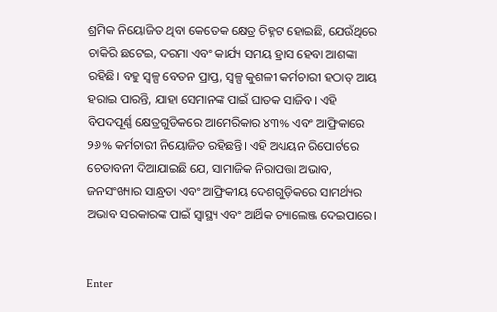ଶ୍ରମିକ ନିୟୋଜିତ ଥିବା କେତେକ କ୍ଷେତ୍ର ଚିହ୍ନଟ ହୋଇଛି, ଯେଉଁଥିରେ ଚାକିରି ଛଟେଇ, ଦରମା ଏବଂ କାର୍ଯ୍ୟ ସମୟ ହ୍ରାସ ହେବା ଆଶଙ୍କା ରହିଛି। ବହୁ ସ୍ବଳ୍ପ ବେତନ ପ୍ରାପ୍ତ, ସ୍ବଳ୍ପ କୁଶଳୀ କର୍ମଚାରୀ ହଠାତ୍‌ ଆୟ ହରାଇ ପାରନ୍ତି, ଯାହା ସେମାନଙ୍କ ପାଇଁ ଘାତକ ସାଜିବ। ଏହି ବିପଦପୂର୍ଣ୍ଣ କ୍ଷେତ୍ରଗୁଡିକରେ ଆମେରିକାର ୪୩% ଏବଂ ଆଫ୍ରିକାରେ ୨୬% କର୍ମଚାରୀ ନିୟୋଜିତ ରହିଛନ୍ତି। ଏହି ଅଧ୍ୟୟନ ରିପୋର୍ଟରେ ଚେତାବନୀ ଦିଆଯାଇଛି ଯେ, ସାମାଜିକ ନିରାପତ୍ତା ଅଭାବ, ଜନସଂଖ୍ୟାର ସାନ୍ଧ୍ରତା ଏବଂ ଆଫ୍ରିକୀୟ ଦେଶଗୁଡ଼ିକରେ ସାମର୍ଥ୍ୟର ଅଭାବ ସରକାରଙ୍କ ପାଇଁ ସ୍ବାସ୍ଥ୍ୟ ଏବଂ ଆର୍ଥିକ ଚ୍ୟାଲେଞ୍ଜ ଦେଇପାରେ।


Enter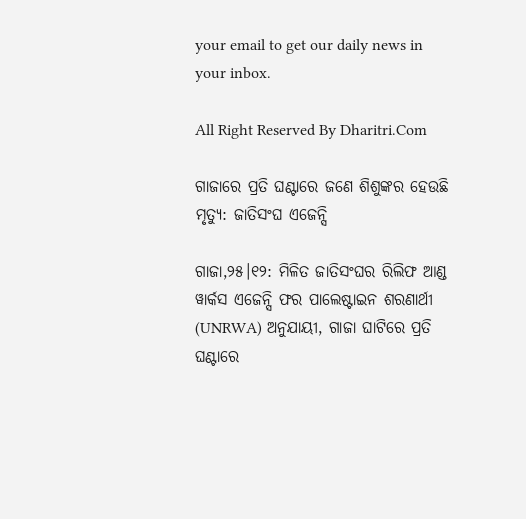your email to get our daily news in your inbox.

All Right Reserved By Dharitri.Com

ଗାଜାରେ ପ୍ରତି ଘଣ୍ଟାରେ ଜଣେ ଶିଶୁଙ୍କର ହେଉଛି ମୃତ୍ୟୁ: ଜାତିସଂଘ ଏଜେନ୍ସି

ଗାଜା,୨୫।୧୨: ମିଳିତ ଜାତିସଂଘର ରିଲିଫ ଆଣ୍ଡ ୱାର୍କସ ଏଜେନ୍ସି ଫର ପାଲେଷ୍ଟାଇନ ଶରଣାର୍ଥୀ (UNRWA) ଅନୁଯାୟୀ, ଗାଜା ଘାଟିରେ ପ୍ରତି ଘଣ୍ଟାରେ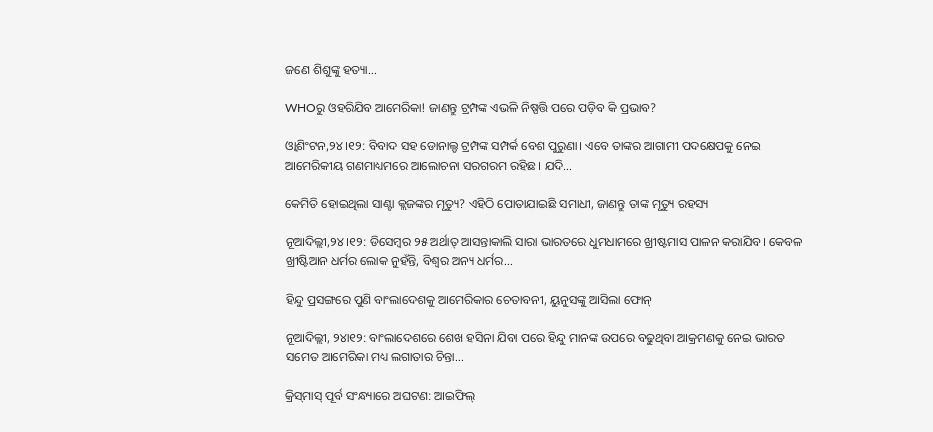ଜଣେ ଶିଶୁଙ୍କୁ ହତ୍ୟା...

WHOରୁ ଓହରିଯିବ ଆମେରିକା! ଜାଣନ୍ତୁ ଟ୍ରମ୍ପଙ୍କ ଏଭଳି ନିଷ୍ପତ୍ତି ପରେ ପଡ଼ିବ କି ପ୍ରଭାବ?

ଓ୍ବାଶିଂଟନ,୨୪।୧୨: ବିବାଦ ସହ ଡୋନାଲ୍ଡ ଟ୍ରମ୍ପଙ୍କ ସମ୍ପର୍କ ବେଶ ପୁରୁଣା। ଏବେ ତାଙ୍କର ଆଗାମୀ ପଦକ୍ଷେପକୁ ନେଇ ଆମେରିକୀୟ ଗଣମାଧ୍ୟମରେ ଆଲୋଚନା ସରଗରମ ରହିଛ। ଯଦି...

କେମିତି ହୋଇଥିଲା ସାଣ୍ଟା କ୍ଲଜଙ୍କର ମୃତ୍ୟୁ? ଏହିଠି ପୋତାଯାଇଛି ସମାଧୀ, ଜାଣନ୍ତୁ ତାଙ୍କ ମୃତ୍ୟୁ ରହସ୍ୟ

ନୂଆଦିଲ୍ଲୀ,୨୪।୧୨: ଡିସେମ୍ବର ୨୫ ଅର୍ଥାତ୍‌ ଆସନ୍ତାକାଲି ସାରା ଭାରତରେ ଧୁମଧାମରେ ଖ୍ରୀଷ୍ଟମାସ ପାଳନ କରାଯିବ। କେବଳ ଖ୍ରୀଷ୍ଟିଆନ ଧର୍ମର ଲୋକ ନୁହଁନ୍ତି, ବିଶ୍ୱର ଅନ୍ୟ ଧର୍ମର...

ହିନ୍ଦୁ ପ୍ରସଙ୍ଗରେ ପୁଣି ବାଂଲାଦେଶକୁ ଆମେରିକାର ଚେତାବନୀ, ୟୁନୁସଙ୍କୁ ଆସିଲା ଫୋନ୍

ନୂଆଦିଲ୍ଲୀ, ୨୪ା୧୨: ବାଂଲାଦେଶରେ ଶେଖ ହସିନା ଯିବା ପରେ ହିନ୍ଦୁ ମାନଙ୍କ ଉପରେ ବଢୁଥିବା ଆକ୍ରମଣକୁ ନେଇ ଭାରତ ସମେତ ଆମେରିକା ମଧ୍ୟ ଲଗାତାର ଚିନ୍ତା...

କ୍ରିସ୍‌ମାସ୍‌ ପୂର୍ବ ସଂନ୍ଧ୍ୟାରେ ଅଘଟଣ: ଆଇଫିଲ୍‌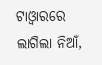ଟାଓ୍ବାରରେ ଲାଗିଲା ନିଆଁ,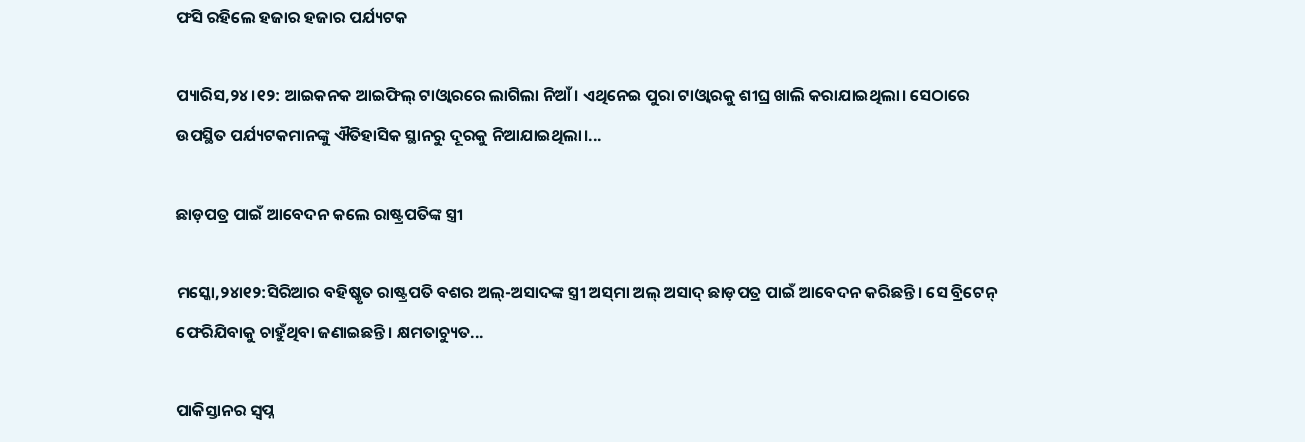ଫସି ରହିଲେ ହଜାର ହଜାର ପର୍ଯ୍ୟଟକ

ପ୍ୟାରିସ,୨୪।୧୨: ଆଇକନକ ଆଇଫିଲ୍‌ ଟାଓ୍ବାରରେ ଲାଗିଲା ନିଆଁ। ଏଥିନେଇ ପୁରା ଟାଓ୍ବାରକୁ ଶୀଘ୍ର ଖାଲି କରାଯାଇଥିଲା। ସେଠାରେ ଉପସ୍ଥିତ ପର୍ଯ୍ୟଟକମାନଙ୍କୁ ଐତିହାସିକ ସ୍ଥାନରୁ ଦୂରକୁ ନିଆଯାଇଥିଲା।...

ଛାଡ଼ପତ୍ର ପାଇଁ ଆବେଦନ କଲେ ରାଷ୍ଟ୍ରପତିଙ୍କ ସ୍ତ୍ରୀ

ମସ୍କୋ,୨୪ା୧୨:ସିରିଆର ବହିଷ୍କୃତ ରାଷ୍ଟ୍ରପତି ବଶର ଅଲ୍‌-ଅସାଦଙ୍କ ସ୍ତ୍ରୀ ଅସ୍‌ମା ଅଲ୍‌ ଅସାଦ୍‌ ଛାଡ଼ପତ୍ର ପାଇଁ ଆବେଦନ କରିଛନ୍ତି। ସେ ବ୍ରିଟେନ୍‌ ଫେରିଯିବାକୁ ଚାହୁଁଥିବା ଜଣାଇଛନ୍ତି। କ୍ଷମତାଚ୍ୟୁତ...

ପାକିସ୍ତାନର ସ୍ବପ୍ନ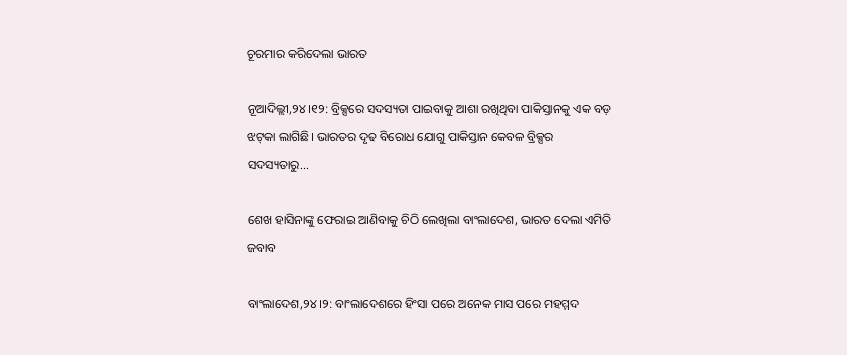ଚୂରମାର କରିଦେଲା ଭାରତ

ନୂଆଦିଲ୍ଲୀ,୨୪।୧୨: ବ୍ରିକ୍ସରେ ସଦସ୍ୟତା ପାଇବାକୁ ଆଶା ରଖିଥିବା ପାକିସ୍ତାନକୁ ଏକ ବଡ଼ ଝଟ୍‌କା ଲାଗିଛି। ଭାରତର ଦୃଢ ବିରୋଧ ଯୋଗୁ ପାକିସ୍ତାନ କେବଳ ବ୍ରିକ୍ସର ସଦସ୍ୟତାରୁ...

ଶେଖ ହାସିନାଙ୍କୁ ଫେରାଇ ଆଣିବାକୁ ଚିଠି ଲେଖିଲା ବାଂଲାଦେଶ, ଭାରତ ଦେଲା ଏମିତି ଜବାବ

ବାଂଲାଦେଶ,୨୪।୨: ବାଂଲାଦେଶରେ ହିଂସା ପରେ ଅନେକ ମାସ ପରେ ମହମ୍ମଦ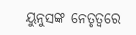ୟୁନୁସଙ୍କ ନେତୃତ୍ୱରେ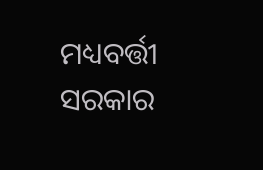ମଧ୍ୟବର୍ତ୍ତୀ ସରକାର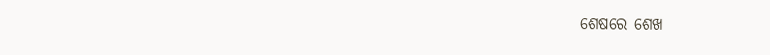ଶେଷରେ ଶେଖ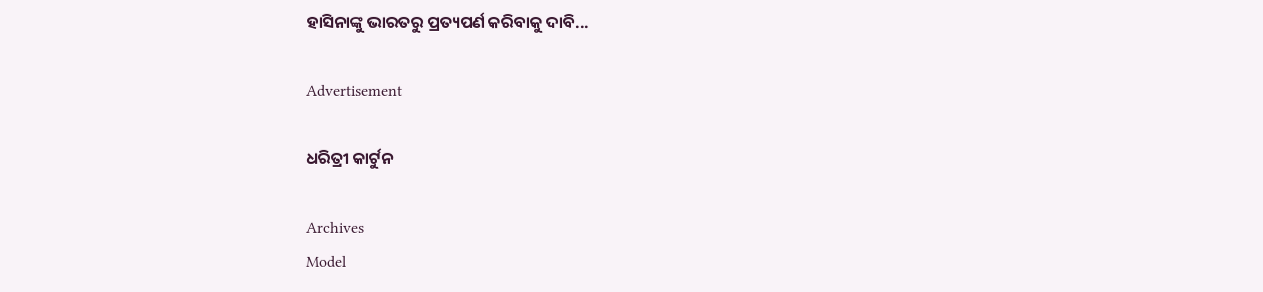ହାସିନାଙ୍କୁ ଭାରତରୁ ପ୍ରତ୍ୟପର୍ଣ କରିବାକୁ ଦାବି...

Advertisement

ଧରିତ୍ରୀ କାର୍ଟୁନ

Archives
Model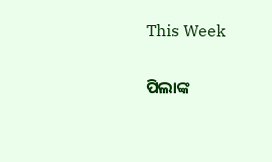This Week

ପିଲାଙ୍କ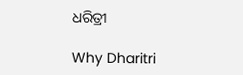ଧରିତ୍ରୀ

Why Dharitri